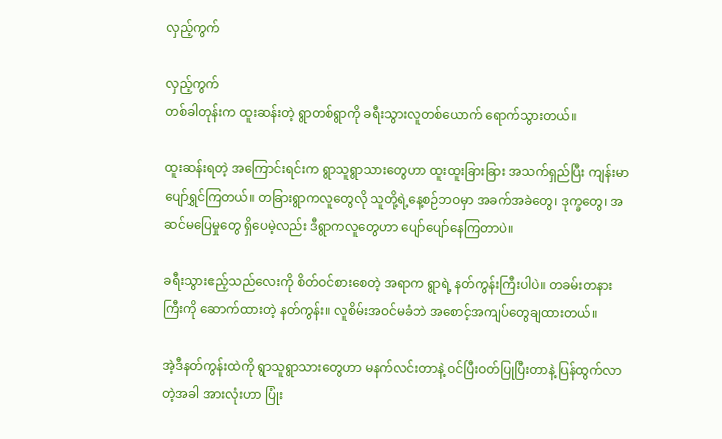လှည့်ကွက်

လှည့်ကွက်
တစ်ခါတုန်းက ထူးဆန်းတဲ့ ရွာတစ်ရွာကို ခရီးသွားလူတစ်ယောက် ရောက်သွားတယ်။

ထူးဆန်းရတဲ့ အကြောင်းရင်းက ရွာသူရွာသားတွေဟာ ထူးထူးခြားခြား အသက်ရှည်ပြီး ကျန်းမာပျော်ရွှင်ကြတယ်။ တခြားရွာကလူတွေလို သူတို့ရဲ့နေ့စဉ်ဘဝမှာ အခက်အခဲတွေ၊ ဒုက္ခတွေ၊ အဆင်မပြေမှုတွေ ရှိပေမဲ့လည်း ဒီရွာကလူတွေဟာ ပျော်ပျော်နေကြတာပဲ။

ခရီးသွားဧည့်သည်လေးကို စိတ်ဝင်စားစေတဲ့ အရာက ရွာရဲ့ နတ်ကွန်းကြီးပါပဲ။ တခမ်းတနားကြီးကို ဆောက်ထားတဲ့ နတ်ကွန်း။ လူစိမ်းအဝင်မခံဘဲ အစောင့်အကျပ်တွေချထားတယ်။

အဲ့ဒီနတ်ကွန်းထဲကို ရွာသူရွာသားတွေဟာ မနက်လင်းတာနဲ့ ဝင်ပြီးဝတ်ပြုပြီးတာနဲ့ ပြန်ထွက်လာတဲ့အခါ အားလုံးဟာ ပြုံး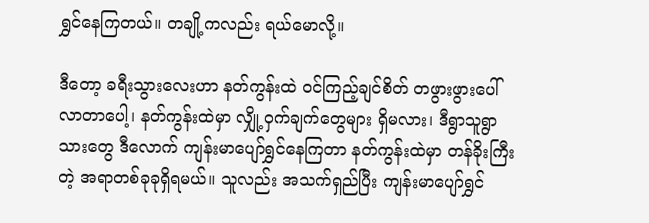ရွှင်နေကြတယ်။ တချို့ကလည်း ရယ်မောလို့။

ဒီတော့ ခရီးသွားလေးဟာ နတ်ကွန်းထဲ ဝင်ကြည့်ချင်စိတ် တဖွားဖွားပေါ်လာတာပေါ့၊ နတ်ကွန်းထဲမှာ လျှို့ဝှက်ချက်တွေများ ရှိမလား၊ ဒီရွာသူရွာသားတွေ ဒီလောက် ကျန်းမာပျော်ရွှင်နေကြတာ နတ်ကွန်းထဲမှာ တန်ခိုးကြီးတဲ့ အရာတစ်ခုခုရှိရမယ်။ သူလည်း အသက်ရှည်ပြီး ကျန်းမာပျော်ရွှင်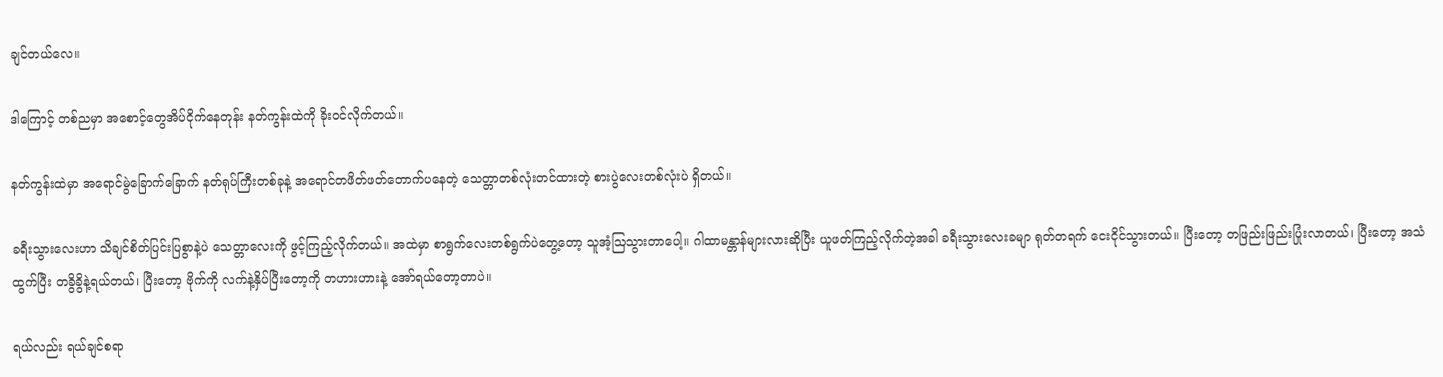ချင်တယ်လေ။

ဒါကြောင့် တစ်ညမှာ အစောင့်တွေအိပ်ငိုက်နေတုန်း နတ်ကွန်းထဲကို ခိုးဝင်လိုက်တယ်။

နတ်ကွန်းထဲမှာ အရောင်မွဲခြောက်ခြောက် နတ်ရုပ်ကြီးတစ်ခုနဲ့ အရောင်တဖိတ်ဖတ်တောက်ပနေတဲ့ သေတ္တာတစ်လုံးတင်ထားတဲ့ စားပွဲလေးတစ်လုံးပဲ ရှိတယ်။

ခရီးသွားလေးဟာ သိချင်စိတ်ပြင်းပြစွာနဲ့ပဲ သေတ္တာလေးကို ဖွင့်ကြည့်လိုက်တယ်။ အထဲမှာ စာရွက်လေးတစ်ရွက်ပဲတွေ့တော့ သူအံ့ဩသွားတာပေါ့။ ဂါထာမန္တာန်များလားဆိုပြီး ယူဖတ်ကြည့်လိုက်တဲ့အခါ ခရီးသွားလေးခမျာ ရုတ်တရက် ငေးငိုင်သွားတယ်။ ပြီးတော့ တဖြည်းဖြည်းပြုံးလာတယ်၊ ပြီးတော့ အသံထွက်ပြီး တခွိခွိနဲ့ရယ်တယ်၊ ပြီးတော့ ဗိုက်ကို လက်နဲ့နှိပ်ပြီးတော့ကို တဟားဟားနဲ့ အော်ရယ်တော့တာပဲ။

ရယ်လည်း ရယ်ချင်စရာ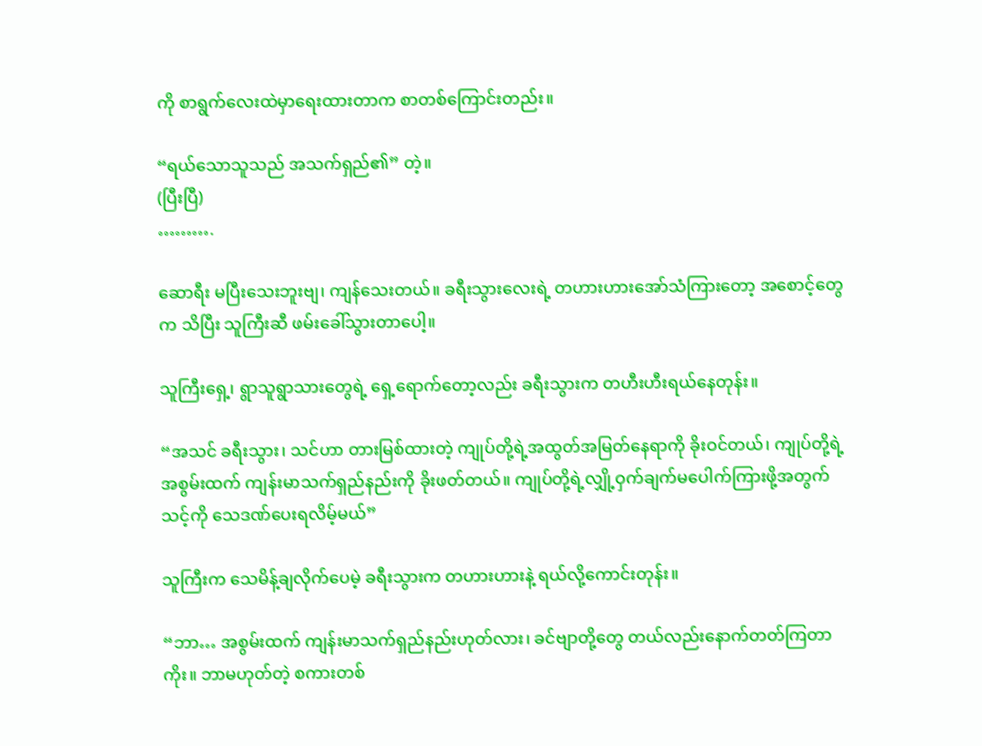ကို စာရွက်လေးထဲမှာရေးထားတာက စာတစ်ကြောင်းတည်း။

“ရယ်သောသူသည် အသက်ရှည်၏” တဲ့။
(ပြီးပြီ)
……….

ဆောရီး မပြီးသေးဘူးဗျ၊ ကျန်သေးတယ်။ ခရီးသွားလေးရဲ့ တဟားဟားအော်သံကြားတော့ အစောင့်တွေက သိပြီး သူကြီးဆီ ဖမ်းခေါ်သွားတာပေါ့။

သူကြီးရှေ့၊ ရွာသူရွာသားတွေရဲ့ ရှေ့ရောက်တော့လည်း ခရီးသွားက တဟီးဟီးရယ်နေတုန်း။

“အသင် ခရီးသွား၊ သင်ဟာ တားမြစ်ထားတဲ့ ကျုပ်တို့ရဲ့အထွတ်အမြတ်နေရာကို ခိုးဝင်တယ်၊ ကျုပ်တို့ရဲ့ အစွမ်းထက် ကျန်းမာသက်ရှည်နည်းကို ခိုးဖတ်တယ်။ ကျုပ်တို့ရဲ့လျှို့ဝှက်ချက်မပေါက်ကြားဖို့အတွက် သင့်ကို သေဒဏ်ပေးရလိမ့်မယ်”

သူကြီးက သေမိန့်ချလိုက်ပေမဲ့ ခရီးသွားက တဟားဟားနဲ့ ရယ်လို့ကောင်းတုန်း။

“ဘာ… အစွမ်းထက် ကျန်းမာသက်ရှည်နည်းဟုတ်လား၊ ခင်ဗျာတို့တွေ တယ်လည်းနောက်တတ်ကြတာကိုး။ ဘာမဟုတ်တဲ့ စကားတစ်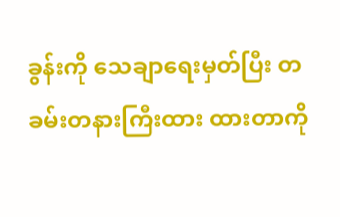ခွန်းကို သေချာရေးမှတ်ပြီး တခမ်းတနားကြီးထား ထားတာကို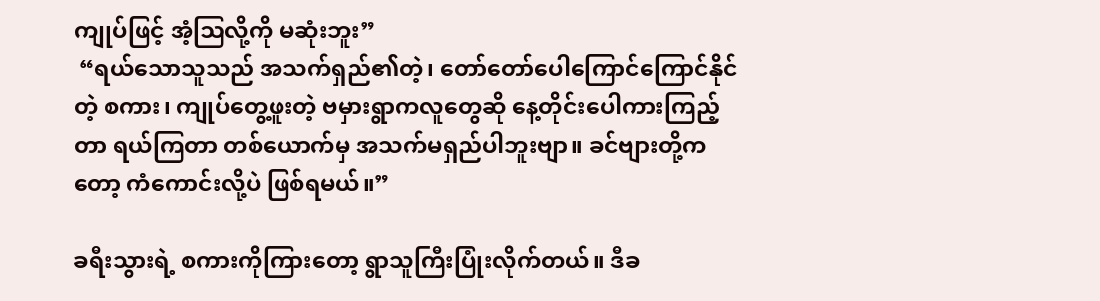ကျုပ်ဖြင့် အံ့ဩလို့ကို မဆုံးဘူး”
 “ရယ်သောသူသည် အသက်ရှည်၏တဲ့၊ တော်တော်ပေါကြောင်ကြောင်နိုင်တဲ့ စကား၊ ကျုပ်တွေ့ဖူးတဲ့ ဗမှားရွာကလူတွေဆို နေ့တိုင်းပေါကားကြည့်တာ ရယ်ကြတာ တစ်ယောက်မှ အသက်မရှည်ပါဘူးဗျာ။ ခင်ဗျားတို့ကတော့ ကံကောင်းလို့ပဲ ဖြစ်ရမယ်။”

ခရီးသွားရဲ့ စကားကိုကြားတော့ ရွာသူကြီးပြုံးလိုက်တယ်။ ဒီခ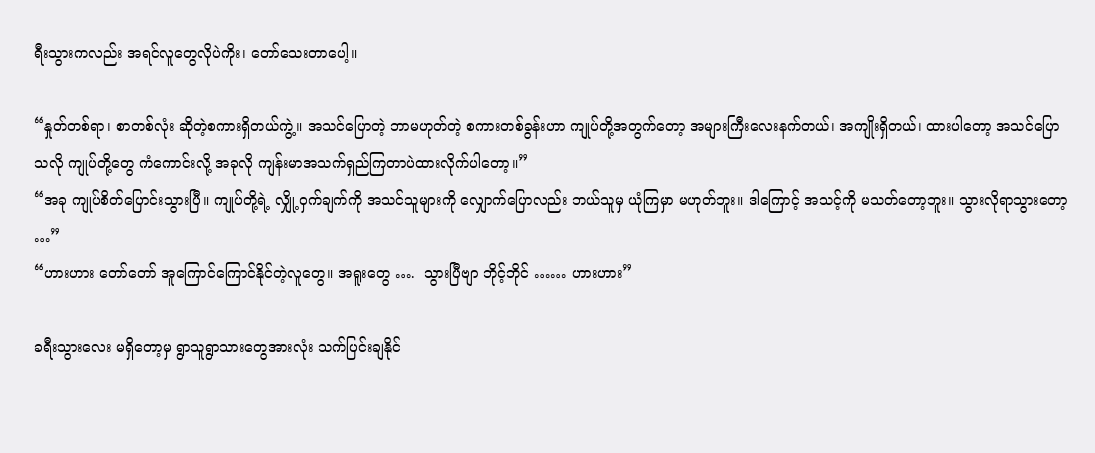ရီးသွားကလည်း အရင်လူတွေလိုပဲကိုး၊ တော်သေးတာပေါ့။

“နှုတ်တစ်ရာ၊ စာတစ်လုံး ဆိုတဲ့စကားရှိတယ်ကွဲ့။ အသင်ပြောတဲ့ ဘာမဟုတ်တဲ့ စကားတစ်ခွန်းဟာ ကျုပ်တို့အတွက်တော့ အများကြီးလေးနက်တယ်၊ အကျိုးရှိတယ်၊ ထားပါတော့ အသင်ပြောသလို ကျုပ်တို့တွေ ကံကောင်းလို့ အခုလို ကျန်းမာအသက်ရှည်ကြတာပဲထားလိုက်ပါတော့။”
“အခု ကျုပ်စိတ်ပြောင်းသွားပြီ။ ကျုပ်တို့ရဲ့ လျှို့ဝှက်ချက်ကို အသင်သူများကို လျှောက်ပြောလည်း ဘယ်သူမှ ယုံကြမှာ မဟုတ်ဘူး။ ဒါကြောင့် အသင့်ကို မသတ်တော့ဘူး။ သွားလိုရာသွားတော့ …”
“ဟားဟား တော်တော် အူကြောင်ကြောင်နိုင်တဲ့လူတွေ။ အရူးတွေ ….  သွားပြီဗျာ ဘိုင့်ဘိုင် …… ဟားဟား”

ခရီးသွားလေး မရှိတော့မှ ရွာသူရွာသားတွေအားလုံး သက်ပြင်းချနိုင်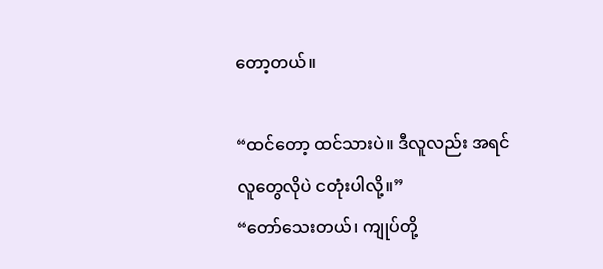တော့တယ်။

“ထင်တော့ ထင်သားပဲ။ ဒီလူလည်း အရင်လူတွေလိုပဲ ငတုံးပါလို့။”
“တော်သေးတယ်၊ ကျုပ်တို့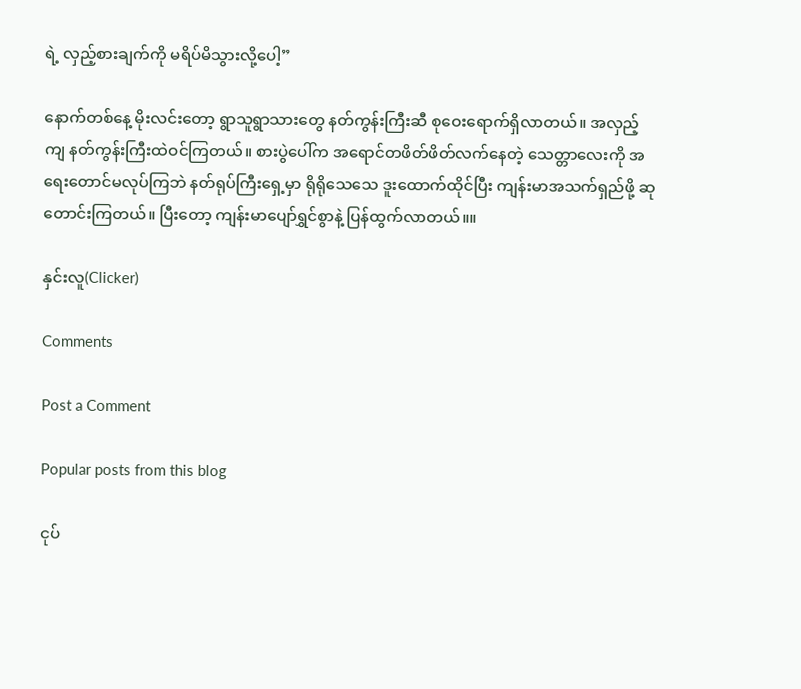ရဲ့ လှည့်စားချက်ကို မရိပ်မိသွားလို့ပေါ့”

နောက်တစ်နေ့ မိုးလင်းတော့ ရွာသူရွာသားတွေ နတ်ကွန်းကြီးဆီ စုဝေးရောက်ရှိလာတယ်။ အလှည့်ကျ နတ်ကွန်းကြီးထဲဝင်ကြတယ်။ စားပွဲပေါ်က အရောင်တဖိတ်ဖိတ်လက်နေတဲ့ သေတ္တာလေးကို အရေးတောင်မလုပ်ကြဘဲ နတ်ရုပ်ကြီးရှေ့မှာ ရိုရိုသေသေ ဒူးထောက်ထိုင်ပြီး ကျန်းမာအသက်ရှည်ဖို့ ဆုတောင်းကြတယ်။ ပြီးတော့ ကျန်းမာပျော်ရွှင်စွာနဲ့ ပြန်ထွက်လာတယ်။။

နှင်းလူ(Clicker)

Comments

Post a Comment

Popular posts from this blog

ငုပ်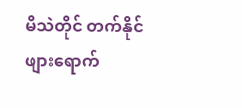မိသဲတိုင် တက်နိုင်ဖျားရောက်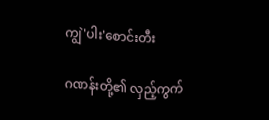ကျွဲ'ပါး'စောင်းတီး

ဂဏန်းတို့၏ လှည့်ကွက်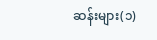ဆန်းများ(၁)